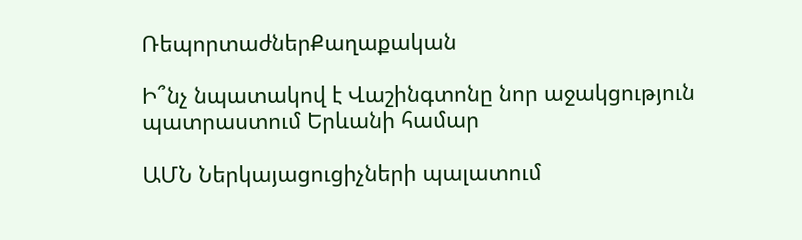ՌեպորտաժներՔաղաքական

Ի՞նչ նպատակով է Վաշինգտոնը նոր աջակցություն պատրաստում Երևանի համար

ԱՄՆ Ներկայացուցիչների պալատում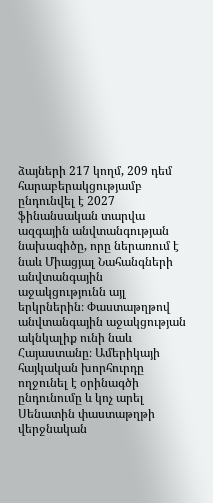ձայների 217 կողմ, 209 դեմ հարաբերակցությամբ ընդունվել է 2027 ֆինանսական տարվա ազգային անվտանգության նախագիծը, որը ներառում է նաև Միացյալ Նահանգների անվտանգային աջակցությունն այլ երկրներին։ Փաստաթղթով անվտանգային աջակցության ակնկալիք ունի նաև Հայաստանը։ Ամերիկայի հայկական խորհուրդը ողջունել է օրինագծի ընդունումը և կոչ արել Սենատին փաստաթղթի վերջնական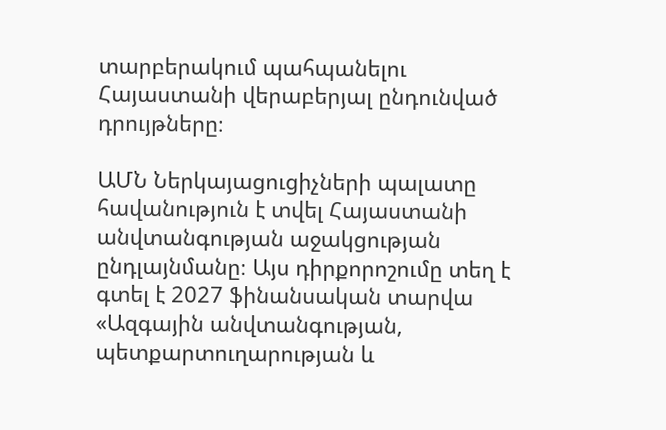տարբերակում պահպանելու Հայաստանի վերաբերյալ ընդունված դրույթները։

ԱՄՆ Ներկայացուցիչների պալատը հավանություն է տվել Հայաստանի անվտանգության աջակցության ընդլայնմանը։ Այս դիրքորոշումը տեղ է գտել է 2027 ֆինանսական տարվա «Ազգային անվտանգության, պետքարտուղարության և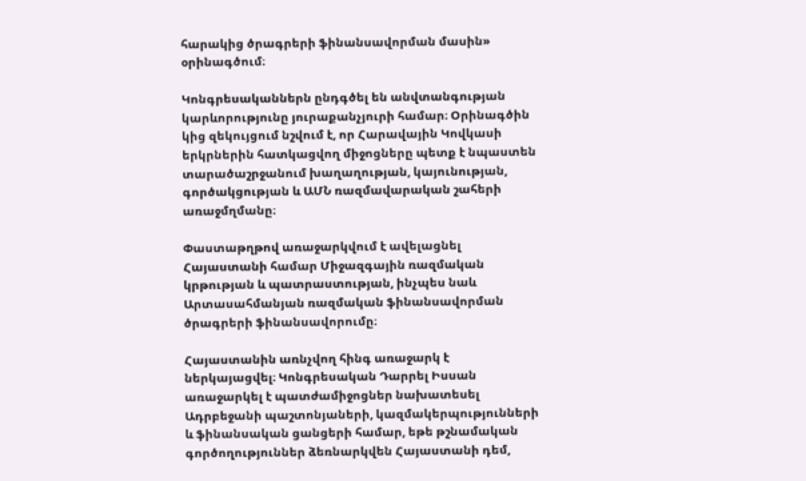հարակից ծրագրերի ֆինանսավորման մասին» օրինագծում։

Կոնգրեսականներն ընդգծել են անվտանգության կարևորությունը յուրաքանչյուրի համար։ Օրինագծին կից զեկույցում նշվում է, որ Հարավային Կովկասի երկրներին հատկացվող միջոցները պետք է նպաստեն տարածաշրջանում խաղաղության, կայունության, գործակցության և ԱՄՆ ռազմավարական շահերի առաջմղմանը։

Փաստաթղթով առաջարկվում է ավելացնել Հայաստանի համար Միջազգային ռազմական կրթության և պատրաստության, ինչպես նաև Արտասահմանյան ռազմական ֆինանսավորման ծրագրերի ֆինանսավորումը։

Հայաստանին առնչվող հինգ առաջարկ է ներկայացվել։ Կոնգրեսական Դարրել Իսսան առաջարկել է պատժամիջոցներ նախատեսել Ադրբեջանի պաշտոնյաների, կազմակերպությունների և ֆինանսական ցանցերի համար, եթե թշնամական գործողություններ ձեռնարկվեն Հայաստանի դեմ,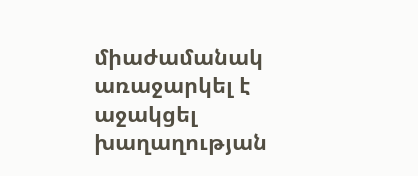միաժամանակ առաջարկել է աջակցել խաղաղության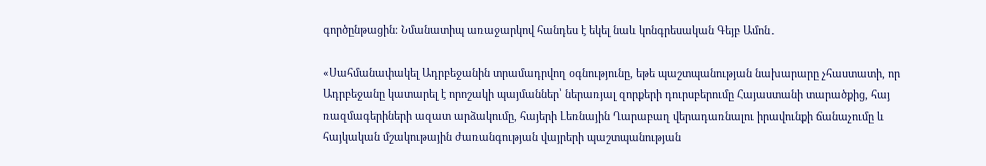գործընթացին։ Նմանատիպ առաջարկով հանդես է եկել նաև կոնգրեսական Գեյբ Ամոն․

«Սահմանափակել Ադրբեջանին տրամադրվող օգնությունը, եթե պաշտպանության նախարարը չհաստատի, որ Ադրբեջանը կատարել է որոշակի պայմաններ՝ ներառյալ զորքերի դուրսբերումը Հայաստանի տարածքից, հայ ռազմագերիների ազատ արձակումը, հայերի Լեռնային Ղարաբաղ վերադառնալու իրավունքի ճանաչումը և հայկական մշակութային ժառանգության վայրերի պաշտպանության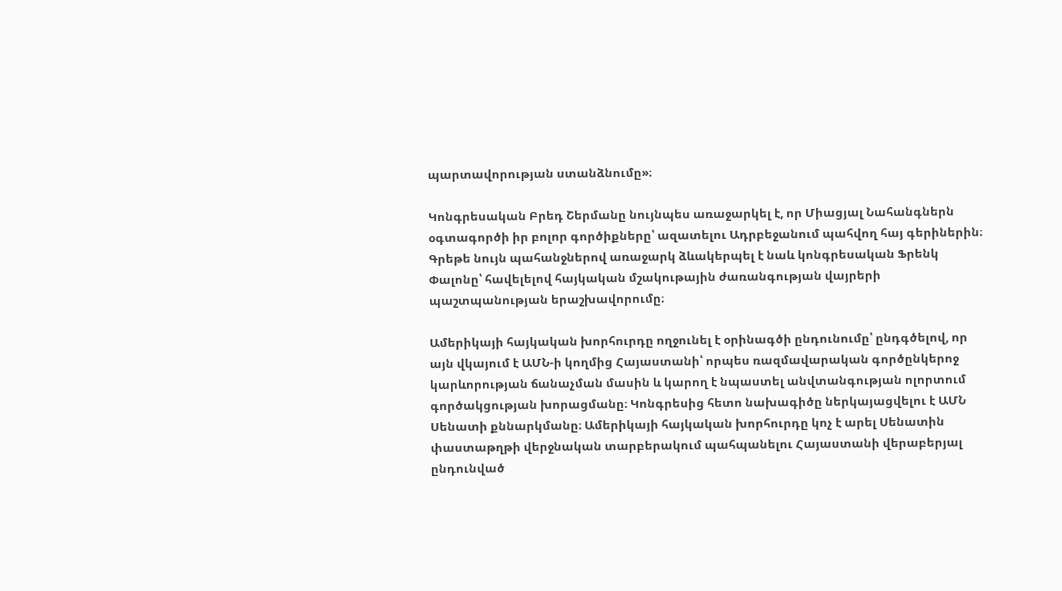պարտավորության ստանձնումը»։

Կոնգրեսական Բրեդ Շերմանը նույնպես առաջարկել է, որ Միացյալ Նահանգներն օգտագործի իր բոլոր գործիքները՝ ազատելու Ադրբեջանում պահվող հայ գերիներին։ Գրեթե նույն պահանջներով առաջարկ ձևակերպել է նաև կոնգրեսական Ֆրենկ Փալոնը՝ հավելելով հայկական մշակութային ժառանգության վայրերի պաշտպանության երաշխավորումը։

Ամերիկայի հայկական խորհուրդը ողջունել է օրինագծի ընդունումը՝ ընդգծելով, որ այն վկայում է ԱՄՆ-ի կողմից Հայաստանի՝ որպես ռազմավարական գործընկերոջ կարևորության ճանաչման մասին և կարող է նպաստել անվտանգության ոլորտում գործակցության խորացմանը։ Կոնգրեսից հետո նախագիծը ներկայացվելու է ԱՄՆ Սենատի քննարկմանը։ Ամերիկայի հայկական խորհուրդը կոչ է արել Սենատին փաստաթղթի վերջնական տարբերակում պահպանելու Հայաստանի վերաբերյալ ընդունված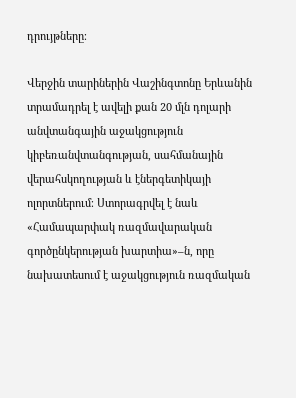դրույթները։

Վերջին տարիներին Վաշինգտոնը Երևանին տրամադրել է ավելի քան 20 մլն դոլարի անվտանգային աջակցություն կիբեռանվտանգության, սահմանային վերահսկողության և էներգետիկայի ոլորտներում։ Ստորագրվել է նաև «Համապարփակ ռազմավարական գործընկերության խարտիա»–ն, որը նախատեսում է աջակցություն ռազմական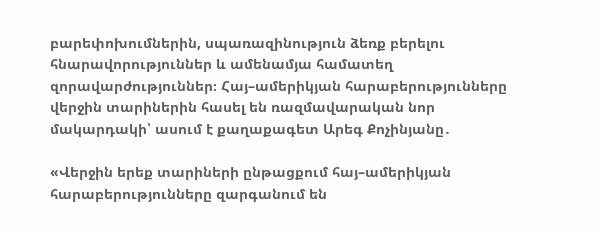բարեփոխումներին, սպառազինություն ձեռք բերելու հնարավորություններ և ամենամյա համատեղ զորավարժություններ։ Հայ–ամերիկյան հարաբերությունները վերջին տարիներին հասել են ռազմավարական նոր մակարդակի՝ ասում է քաղաքագետ Արեգ Քոչինյանը․

«Վերջին երեք տարիների ընթացքում հայ–ամերիկյան հարաբերությունները զարգանում են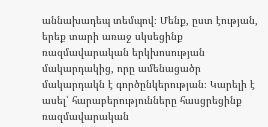աննախադեպ տեմպով։ Մենք, ըստ էության, երեք տարի առաջ սկսեցինք ռազմավարական երկխոսության մակարդակից, որը ամենացածր մակարդակն է գործընկերության։ Կարելի է ասել՝ հարաբերությունները հասցրեցինք ռազմավարական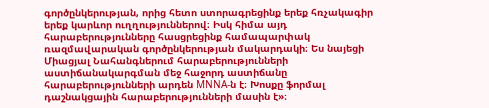գործընկերության, որից հետո ստորագրեցինք երեք հռչակագիր երեք կարևոր ուղղություններով։ Իսկ հիմա այդ հարաբերությունները հասցրեցինք համապարփակ ռազմավարական գործընկերության մակարդակի։ Ես նայեցի Միացյալ Նահանգներում հարաբերությունների աստիճանակարգման մեջ հաջորդ աստիճանը հարաբերությունների արդեն MNNA-ն է։ Խոսքը ֆորմալ դաշնակցային հարաբերությունների մասին է»։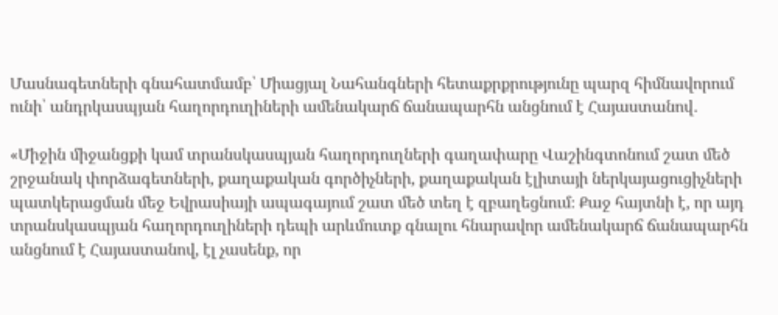Մասնագետների գնահատմամբ՝ Միացյալ Նահանգների հետաքրքրությունը պարզ հիմնավորում ունի՝ անդրկասպյան հաղորդուղիների ամենակարճ ճանապարհն անցնում է Հայաստանով․

«Միջին միջանցքի կամ տրանսկասպյան հաղորդուղների գաղափարը Վաշինգտոնում շատ մեծ շրջանակ փորձագետների, քաղաքական գործիչների, քաղաքական էլիտայի ներկայացուցիչների պատկերացման մեջ Եվրասիայի ապագայում շատ մեծ տեղ է զբաղեցնում։ Քաջ հայտնի է, որ այդ տրանսկասպյան հաղորդուղիների դեպի արևմուտք գնալու հնարավոր ամենակարճ ճանապարհն անցնում է Հայաստանով, էլ չասենք, որ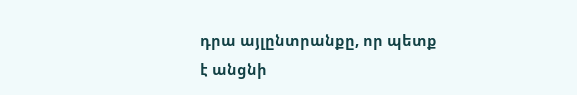դրա այլընտրանքը, որ պետք է անցնի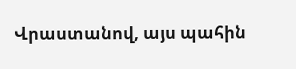Վրաստանով, այս պահին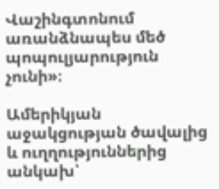Վաշինգտոնում առանձնապես մեծ պոպուլյարություն չունի»։

Ամերիկյան աջակցության ծավալից և ուղղություններից անկախ՝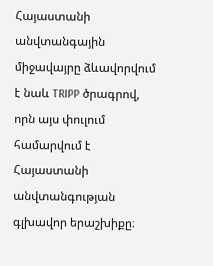Հայաստանի անվտանգային միջավայրը ձևավորվում է նաև TRIPP ծրագրով, որն այս փուլում համարվում է Հայաստանի անվտանգության գլխավոր երաշխիքը։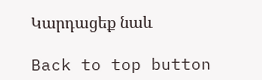Կարդացեք նաև

Back to top button